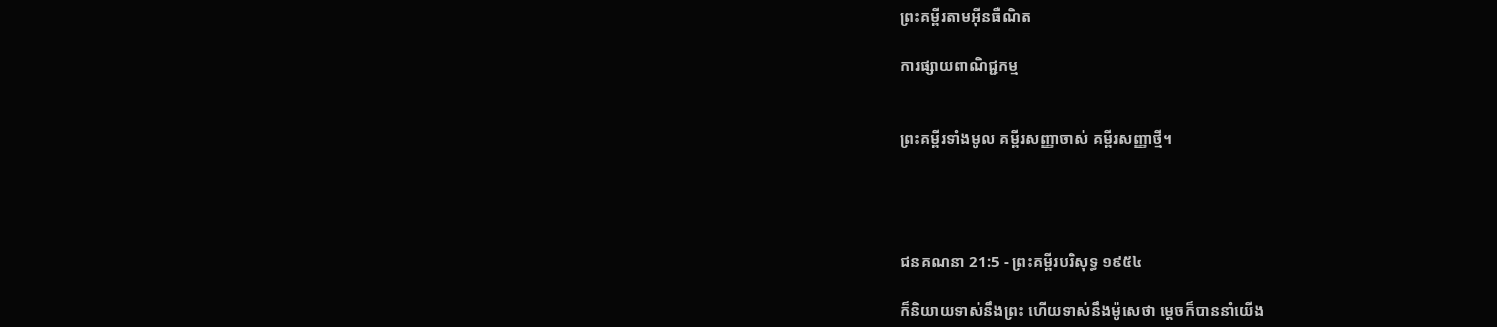ព្រះគម្ពីរតាមអ៊ីនធឺណិត

ការផ្សាយពាណិជ្ជកម្ម


ព្រះគម្ពីរទាំងមូល គម្ពីរសញ្ញាចាស់ គម្ពីរសញ្ញាថ្មី។




ជន‌គណនា 21:5 - ព្រះគម្ពីរបរិសុទ្ធ ១៩៥៤

ក៏និយាយទាស់នឹងព្រះ ហើយទាស់នឹងម៉ូសេថា ម្តេចក៏បាននាំយើង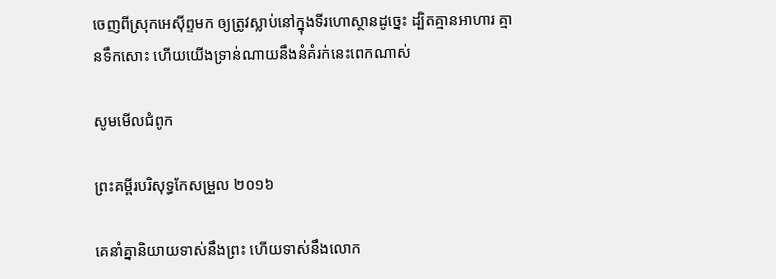ចេញពីស្រុកអេស៊ីព្ទមក ឲ្យត្រូវស្លាប់នៅក្នុងទីរហោ‌ស្ថានដូច្នេះ ដ្បិតគ្មានអាហារ គ្មានទឹកសោះ ហើយយើងទ្រាន់‌ណាយនឹងនំគំរក់នេះពេកណាស់

សូមមើលជំពូក

ព្រះគម្ពីរបរិសុទ្ធកែសម្រួល ២០១៦

គេនាំគ្នានិយាយទាស់នឹងព្រះ ហើយទាស់នឹងលោក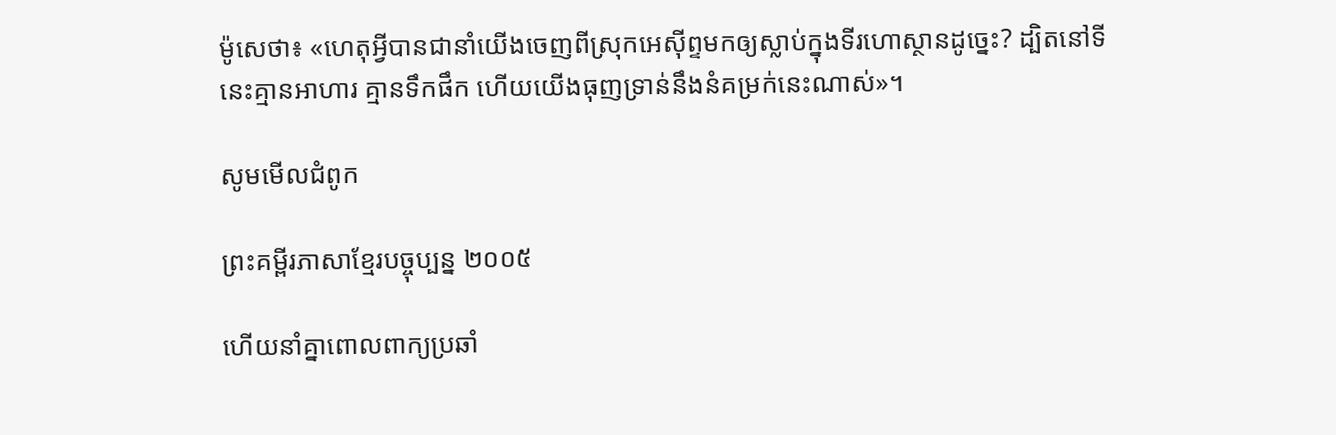ម៉ូសេថា៖ «ហេតុអ្វីបានជានាំយើងចេញពីស្រុកអេស៊ីព្ទមកឲ្យស្លាប់ក្នុងទីរហោ‌ស្ថានដូច្នេះ? ដ្បិតនៅទីនេះគ្មានអាហារ គ្មានទឹកផឹក ហើយយើងធុញ‌ទ្រាន់នឹងនំគម្រក់នេះណាស់»។

សូមមើលជំពូក

ព្រះគម្ពីរភាសាខ្មែរបច្ចុប្បន្ន ២០០៥

ហើយនាំគ្នាពោលពាក្យប្រឆាំ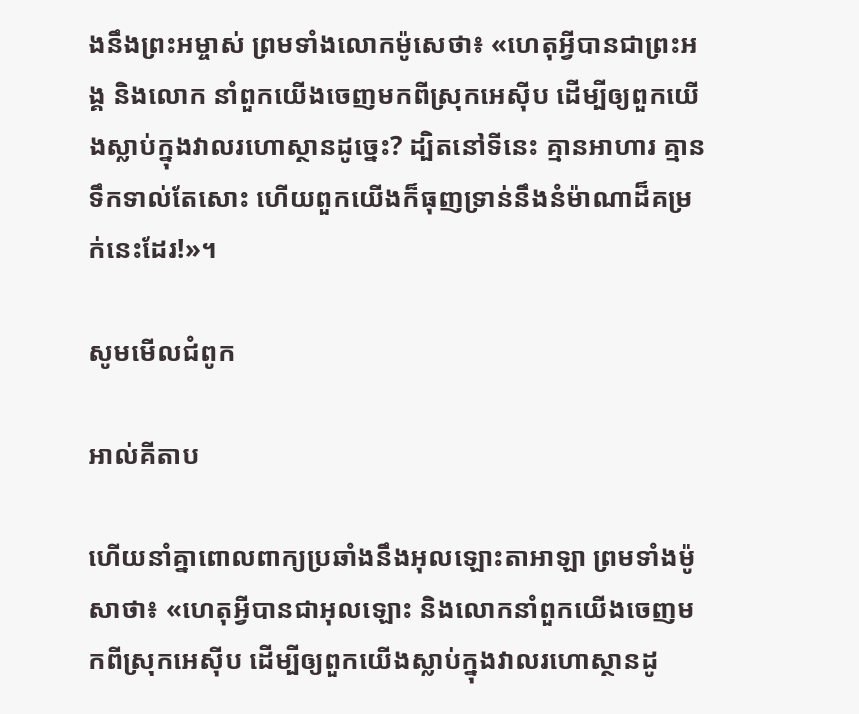ងនឹងព្រះ‌អម្ចាស់ ព្រមទាំងលោកម៉ូសេថា៖ «ហេតុអ្វីបានជាព្រះអង្គ និងលោក នាំពួកយើងចេញមកពីស្រុកអេស៊ីប ដើម្បីឲ្យពួកយើងស្លាប់ក្នុងវាលរហោ‌ស្ថានដូច្នេះ? ដ្បិតនៅទីនេះ គ្មានអាហារ គ្មានទឹកទាល់តែសោះ ហើយពួកយើងក៏ធុញ‌ទ្រាន់នឹងនំម៉ាណាដ៏គម្រក់នេះដែរ!»។

សូមមើលជំពូក

អាល់គីតាប

ហើយនាំគ្នាពោលពាក្យប្រឆាំងនឹងអុលឡោះ‌តាអាឡា ព្រមទាំងម៉ូសាថា៖ «ហេតុអ្វីបានជាអុលឡោះ និងលោកនាំពួកយើងចេញមកពីស្រុកអេស៊ីប ដើម្បីឲ្យពួកយើងស្លាប់ក្នុងវាលរហោ‌ស្ថានដូ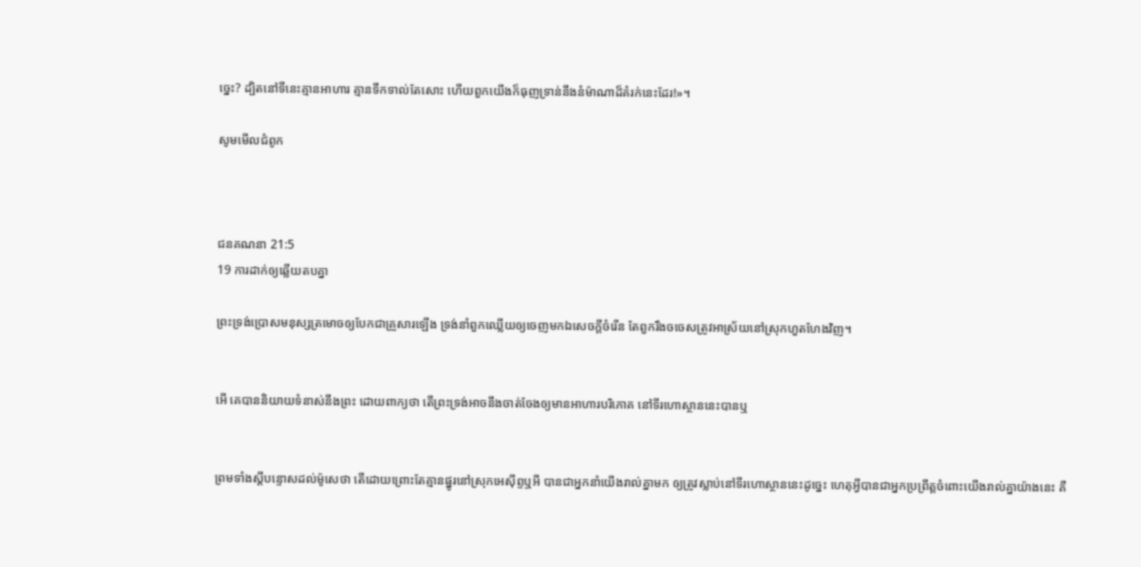ច្នេះ? ដ្បិតនៅទីនេះគ្មានអាហារ គ្មានទឹកទាល់តែសោះ ហើយពួកយើងក៏ធុញទ្រាន់នឹងនំម៉ាណាដ៏គំរក់នេះដែរ!»។

សូមមើលជំពូក



ជន‌គណនា 21:5
19 ការដាក់ឲ្យឆ្លើយតបគ្នា

ព្រះ‌ទ្រង់ប្រោសមនុស្សត្រមោចឲ្យបែកជាគ្រួសារឡើង ទ្រង់នាំពួកឈ្លើយឲ្យចេញមកឯសេចក្ដីចំរើន តែពួករឹង‌ចចេសត្រូវអាស្រ័យនៅស្រុកហួត‌ហែងវិញ។


អើ គេបាននិយាយទំនាស់នឹងព្រះ ដោយពាក្យថា តើព្រះ‌ទ្រង់អាចនឹងចាត់‌ចែងឲ្យមានអាហារបរិភោគ នៅទីរហោ‌ស្ថាននេះបានឬ


ព្រមទាំងស្តីបន្ទោសដល់ម៉ូសេថា តើដោយព្រោះតែគ្មានផ្នូរនៅស្រុកអេស៊ីព្ទឬអី បានជាអ្នកនាំយើងរាល់គ្នាមក ឲ្យត្រូវស្លាប់នៅទីរហោ‌ស្ថាននេះដូច្នេះ ហេតុអ្វីបានជាអ្នកប្រព្រឹត្តចំពោះយើងរាល់គ្នាយ៉ាងនេះ គឺ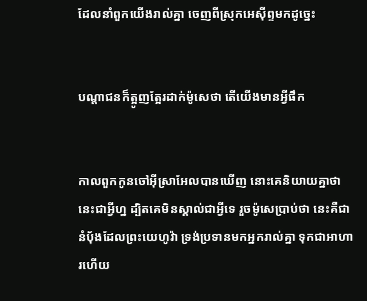ដែលនាំពួកយើងរាល់គ្នា ចេញពីស្រុកអេស៊ីព្ទមកដូច្នេះ


បណ្តាជនក៏ត្អូញ‌ត្អែរដាក់ម៉ូសេថា តើយើងមានអ្វីផឹក


កាលពួកកូនចៅអ៊ីស្រាអែលបានឃើញ នោះគេនិយាយគ្នាថា នេះជាអ្វីហ្ន ដ្បិតគេមិនស្គាល់ជាអ្វីទេ រួចម៉ូសេប្រាប់ថា នេះគឺជានំបុ័ងដែលព្រះ‌យេហូវ៉ា ទ្រង់ប្រទានមកអ្នករាល់គ្នា ទុកជាអាហារហើយ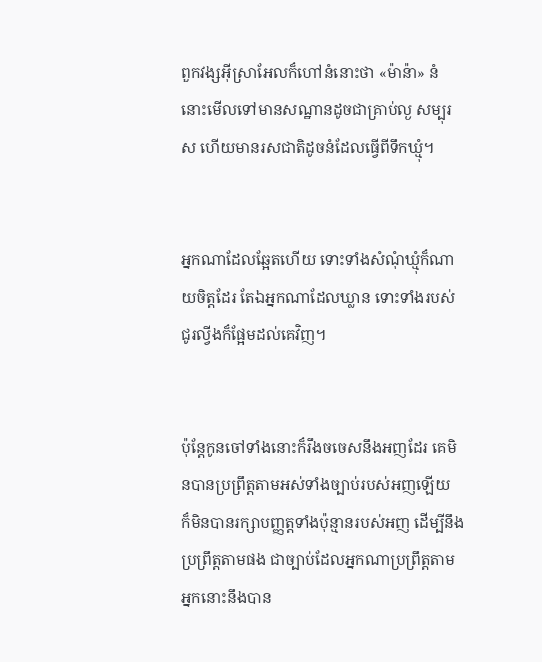ពួកវង្សអ៊ីស្រាអែលក៏ហៅនំនោះថា «ម៉ាន៉ា» នំនោះមើលទៅមានសណ្ឋានដូចជាគ្រាប់ល្ង សម្បុរស ហើយមានរស‌ជាតិដូចនំដែលធ្វើពីទឹកឃ្មុំ។


អ្នកណាដែលឆ្អែតហើយ ទោះទាំងសំណុំឃ្មុំក៏ណាយចិត្តដែរ តែឯអ្នកណាដែលឃ្លាន ទោះទាំងរបស់ជូរល្វីងក៏ផ្អែមដល់គេវិញ។


ប៉ុន្តែកូនចៅទាំងនោះក៏រឹង‌ចចេសនឹងអញដែរ គេមិនបានប្រព្រឹត្តតាមអស់ទាំងច្បាប់របស់អញឡើយ ក៏មិនបានរក្សាបញ្ញត្តទាំងប៉ុន្មានរបស់អញ ដើម្បីនឹងប្រព្រឹត្តតាមផង ជាច្បាប់ដែលអ្នកណាប្រព្រឹត្តតាម អ្នកនោះនឹងបាន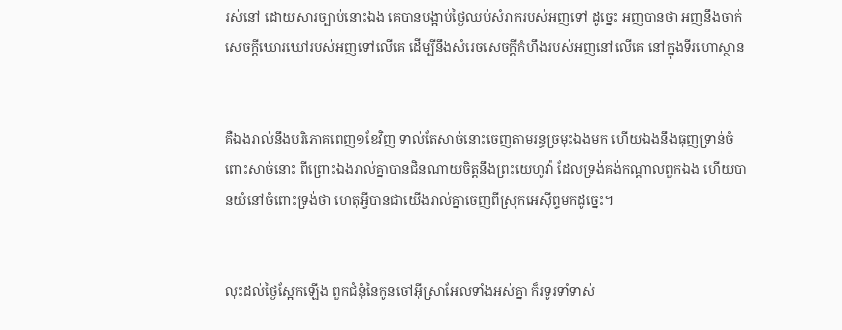រស់នៅ ដោយ‌សារច្បាប់នោះឯង គេបានបង្អាប់ថ្ងៃឈប់សំរាករបស់អញទៅ ដូច្នេះ អញបានថា អញនឹងចាក់សេចក្ដីឃោរ‌ឃៅរបស់អញទៅលើគេ ដើម្បីនឹងសំរេចសេចក្ដីកំហឹងរបស់អញនៅលើគេ នៅក្នុងទីរហោ‌ស្ថាន


គឺឯងរាល់នឹងបរិភោគពេញ១ខែវិញ ទាល់តែសាច់នោះចេញតាមរន្ធច្រមុះឯងមក ហើយឯងនឹងធុញ‌ទ្រាន់ចំពោះសាច់នោះ ពីព្រោះឯងរាល់គ្នាបានជិន‌ណាយចិត្តនឹងព្រះ‌យេហូវ៉ា ដែលទ្រង់គង់កណ្តាលពួកឯង ហើយបានយំនៅចំពោះទ្រង់ថា ហេតុអ្វីបានជាយើងរាល់គ្នាចេញពីស្រុកអេស៊ីព្ទមកដូច្នេះ។


លុះដល់ថ្ងៃស្អែកឡើង ពួកជំនុំនៃកូនចៅអ៊ីស្រាអែលទាំងអស់គ្នា ក៏រទូ‌រទាំទាស់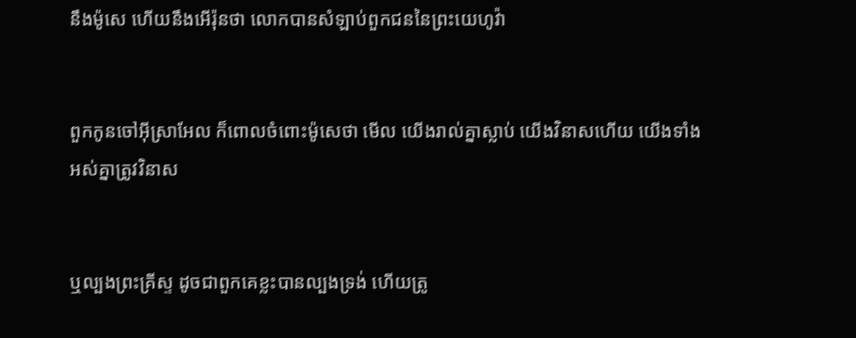នឹងម៉ូសេ ហើយនឹងអើរ៉ុនថា លោកបានសំឡាប់ពួកជននៃព្រះ‌យេហូវ៉ា


ពួកកូនចៅអ៊ីស្រាអែល ក៏ពោលចំពោះម៉ូសេថា មើល យើងរាល់គ្នាស្លាប់ យើងវិនាសហើយ យើងទាំងអស់គ្នាត្រូវវិនាស


ឬល្បងព្រះ‌គ្រីស្ទ ដូចជាពួកគេខ្លះបានល្បងទ្រង់ ហើយត្រូ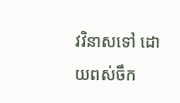វវិនាសទៅ ដោយពស់ចឹក